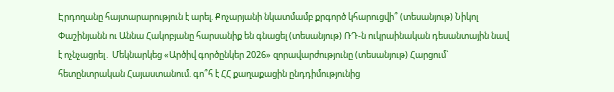Էրդողանը հայտարարություն է արել. Քոչարյանի նկատմամբ քրգործ կհարուցվի՞ (տեսանյութ) Նիկոլ Փաշինյանն ու Աննա Հակոբյանը հարսանիք են գնացել (տեսանյութ) ՌԴ-ն ուկրաինական դեսանտային նավ է ոչնչացրել․ Մեկնարկեց «Արծիվ գործընկեր 2026» զորավարժությունը (տեսանյութ) Հարցում` հետընտրական Հայաստանում. գո՞հ է ՀՀ քաղաքացին ընդդիմությունից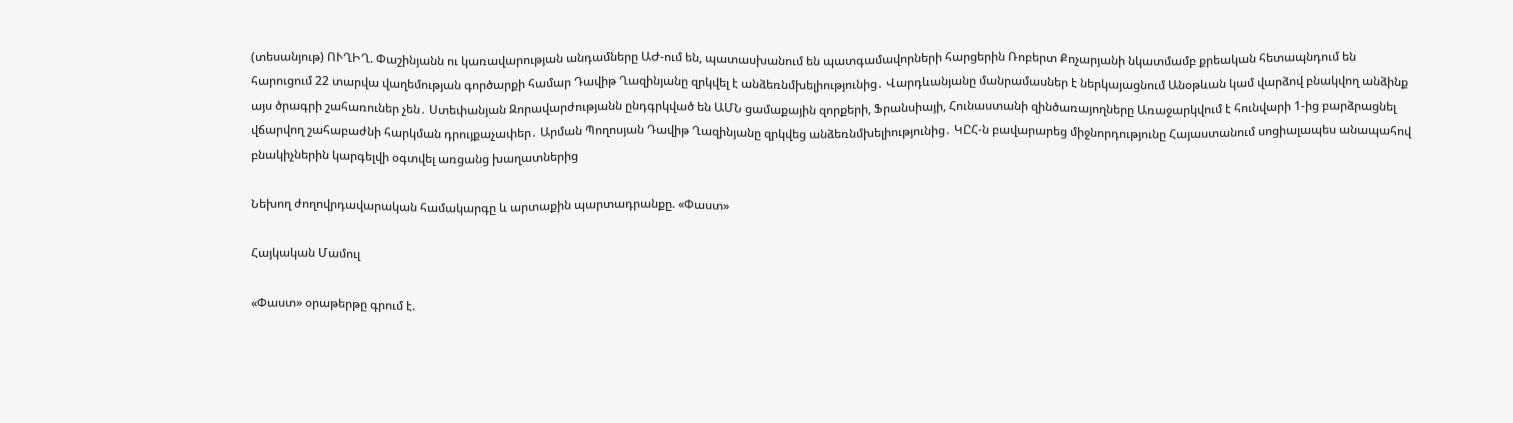(տեսանյութ) ՈՒՂԻՂ. Փաշինյանն ու կառավարության անդամները ԱԺ-ում են, պատասխանում են պատգամավորների հարցերին Ռոբերտ Քոչարյանի նկատմամբ քրեական հետապնդում են հարուցում 22 տարվա վաղեմության գործարքի համար Դավիթ Ղազինյանը զրկվել է անձեռնմխելիությունից․ Վարդևանյանը մանրամասներ է ներկայացնում Անօթևան կամ վարձով բնակվող անձինք այս ծրագրի շահառուներ չեն․ Ստեփանյան Զորավարժությանն ընդգրկված են ԱՄՆ ցամաքային զորքերի, Ֆրանսիայի, Հունաստանի զինծառայողները Առաջարկվում է հունվարի 1-ից բարձրացնել վճարվող շահաբաժնի հարկման դրույքաչափեր․ Արման Պողոսյան Դավիթ Ղազինյանը զրկվեց անձեռնմխելիությունից․ ԿԸՀ-ն բավարարեց միջնորդությունը Հայաստանում սոցիալապես անապահով բնակիչներին կարգելվի օգտվել առցանց խաղատներից

Նեխող ժողովրդավարական համակարգը և արտաքին պարտադրանքը. «Փաստ»

Հայկական Մամուլ

«Փաստ» օրաթերթը գրում է.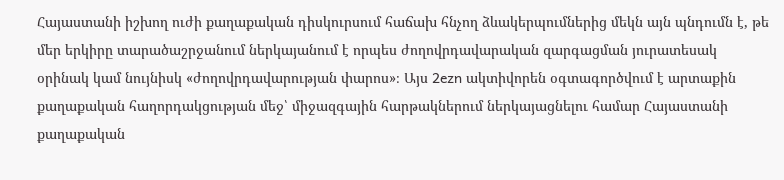Հայաստանի իշխող ուժի քաղաքական դիսկուրսում հաճախ հնչող ձևակերպումներից մեկն այն պնդումն է, թե մեր երկիրը տարածաշրջանում ներկայանում է որպես ժողովրդավարական զարգացման յուրատեսակ օրինակ կամ նույնիսկ «ժողովրդավարության փարոս»։ Այս 2ezn ակտիվորեն օգտագործվում է արտաքին քաղաքական հաղորդակցության մեջ՝ միջազգային հարթակներում ներկայացնելու համար Հայաստանի քաղաքական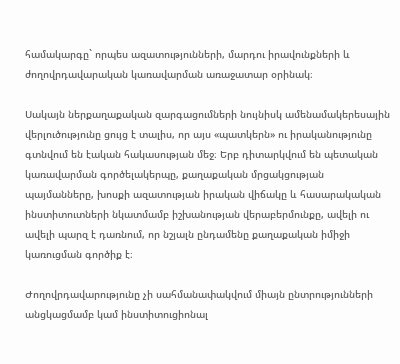համակարգը` որպես ազատությունների, մարդու իրավունքների և ժողովրդավարական կառավարման առաջատար օրինակ։

Սակայն ներքաղաքական զարգացումների նույնիսկ ամենամակերեսային վերլուծությունը ցույց է տալիս, որ այս «պատկերն» ու իրականությունը գտնվում են էական հակասության մեջ։ Երբ դիտարկվում են պետական կառավարման գործելակերպը, քաղաքական մրցակցության պայմանները, խոսքի ազատության իրական վիճակը և հասարակական ինստիտուտների նկատմամբ իշխանության վերաբերմունքը, ավելի ու ավելի պարզ է դառնում, որ նշյալն ընդամենը քաղաքական իմիջի կառուցման գործիք է։

Ժողովրդավարությունը չի սահմանափակվում միայն ընտրությունների անցկացմամբ կամ ինստիտուցիոնալ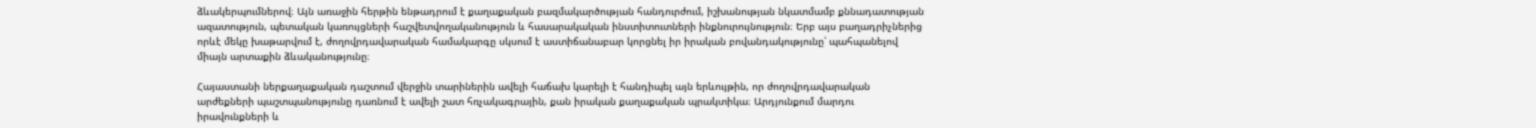ձևակերպումներով։ Այն առաջին հերթին ենթադրում է քաղաքական բազմակարծության հանդուրժում, իշխանության նկատմամբ քննադատության ազատություն, պետական կառույցների հաշվետվողականություն և հասարակական ինստիտուտների ինքնուրույնություն։ Երբ այս բաղադրիչներից որևէ մեկը խաթարվում է, ժողովրդավարական համակարգը սկսում է աստիճանաբար կորցնել իր իրական բովանդակությունը՝ պահպանելով միայն արտաքին ձևականությունը։

Հայաստանի ներքաղաքական դաշտում վերջին տարիներին ավելի հաճախ կարելի է հանդիպել այն երևույթին, որ ժողովրդավարական արժեքների պաշտպանությունը դառնում է ավելի շատ հռչակագրային, քան իրական քաղաքական պրակտիկա։ Արդյունքում մարդու իրավունքների և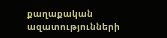քաղաքական ազատությունների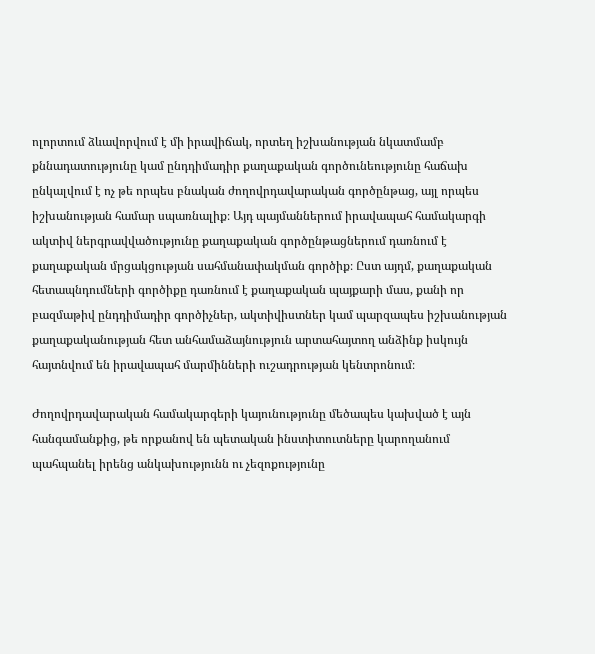ոլորտում ձևավորվում է մի իրավիճակ, որտեղ իշխանության նկատմամբ քննադատությունը կամ ընդդիմադիր քաղաքական գործունեությունը հաճախ ընկալվում է ոչ թե որպես բնական ժողովրդավարական գործընթաց, այլ որպես իշխանության համար սպառնալիք։ Այդ պայմաններում իրավապահ համակարգի ակտիվ ներգրավվածությունը քաղաքական գործընթացներում դառնում է քաղաքական մրցակցության սահմանափակման գործիք։ Ըստ այդմ, քաղաքական հետապնդումների գործիքը դառնում է քաղաքական պայքարի մաս, քանի որ բազմաթիվ ընդդիմադիր գործիչներ, ակտիվիստներ կամ պարզապես իշխանության քաղաքականության հետ անհամաձայնություն արտահայտող անձինք իսկույն հայտնվում են իրավապահ մարմինների ուշադրության կենտրոնում։

Ժողովրդավարական համակարգերի կայունությունը մեծապես կախված է այն հանգամանքից, թե որքանով են պետական ինստիտուտները կարողանում պահպանել իրենց անկախությունն ու չեզոքությունը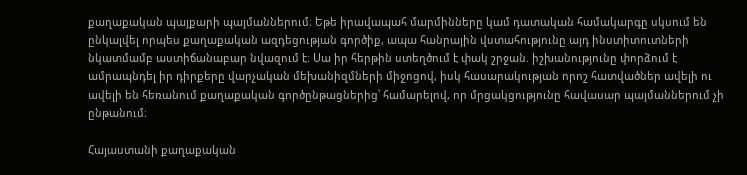քաղաքական պայքարի պայմաններում։ Եթե իրավապահ մարմինները կամ դատական համակարգը սկսում են ընկալվել որպես քաղաքական ազդեցության գործիք, ապա հանրային վստահությունը այդ ինստիտուտների նկատմամբ աստիճանաբար նվազում է։ Սա իր հերթին ստեղծում է փակ շրջան. իշխանությունը փորձում է ամրապնդել իր դիրքերը վարչական մեխանիզմների միջոցով, իսկ հասարակության որոշ հատվածներ ավելի ու ավելի են հեռանում քաղաքական գործընթացներից՝ համարելով, որ մրցակցությունը հավասար պայմաններում չի ընթանում։

Հայաստանի քաղաքական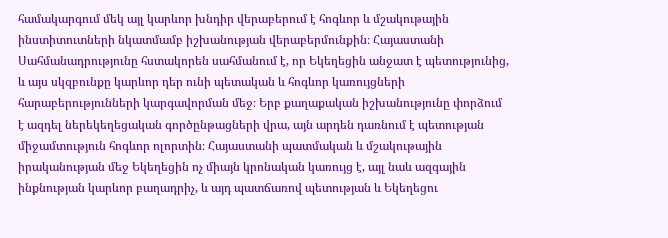համակարգում մեկ այլ կարևոր խնդիր վերաբերում է հոգևոր և մշակութային ինստիտուտների նկատմամբ իշխանության վերաբերմունքին։ Հայաստանի Սահմանադրությունը հստակորեն սահմանում է, որ Եկեղեցին անջատ է պետությունից, և այս սկզբունքը կարևոր դեր ունի պետական և հոգևոր կառույցների հարաբերությունների կարգավորման մեջ։ Երբ քաղաքական իշխանությունը փորձում է ազդել ներեկեղեցական գործընթացների վրա, այն արդեն դառնում է պետության միջամտություն հոգևոր ոլորտին։ Հայաստանի պատմական և մշակութային իրականության մեջ Եկեղեցին ոչ միայն կրոնական կառույց է, այլ նաև ազգային ինքնության կարևոր բաղադրիչ, և այդ պատճառով պետության և Եկեղեցու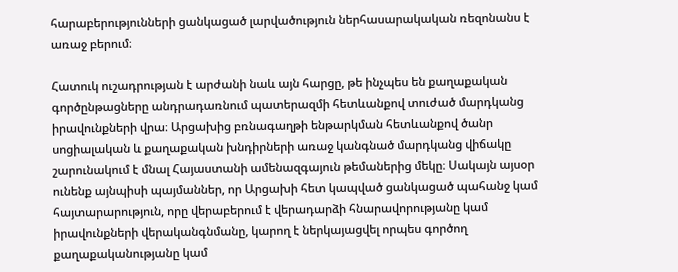հարաբերությունների ցանկացած լարվածություն ներհասարակական ռեզոնանս է առաջ բերում։

Հատուկ ուշադրության է արժանի նաև այն հարցը, թե ինչպես են քաղաքական գործընթացները անդրադառնում պատերազմի հետևանքով տուժած մարդկանց իրավունքների վրա։ Արցախից բռնագաղթի ենթարկման հետևանքով ծանր սոցիալական և քաղաքական խնդիրների առաջ կանգնած մարդկանց վիճակը շարունակում է մնալ Հայաստանի ամենազգայուն թեմաներից մեկը։ Սակայն այսօր ունենք այնպիսի պայմաններ, որ Արցախի հետ կապված ցանկացած պահանջ կամ հայտարարություն, որը վերաբերում է վերադարձի հնարավորությանը կամ իրավունքների վերականգնմանը, կարող է ներկայացվել որպես գործող քաղաքականությանը կամ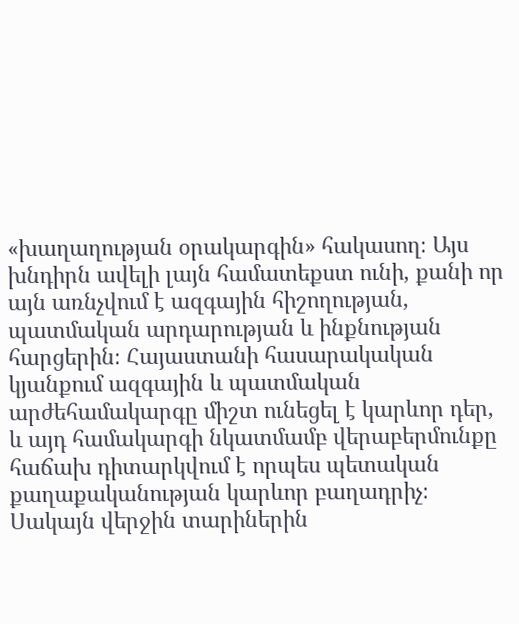«խաղաղության օրակարգին» հակասող։ Այս խնդիրն ավելի լայն համատեքստ ունի, քանի որ այն առնչվում է ազգային հիշողության, պատմական արդարության և ինքնության հարցերին։ Հայաստանի հասարակական կյանքում ազգային և պատմական արժեհամակարգը միշտ ունեցել է կարևոր դեր, և այդ համակարգի նկատմամբ վերաբերմունքը հաճախ դիտարկվում է որպես պետական քաղաքականության կարևոր բաղադրիչ։ Սակայն վերջին տարիներին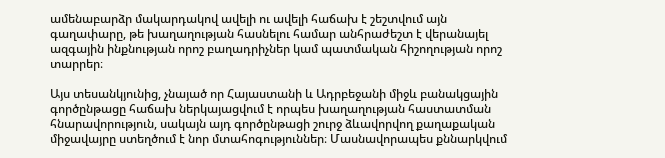ամենաբարձր մակարդակով ավելի ու ավելի հաճախ է շեշտվում այն գաղափարը, թե խաղաղության հասնելու համար անհրաժեշտ է վերանայել ազգային ինքնության որոշ բաղադրիչներ կամ պատմական հիշողության որոշ տարրեր։

Այս տեսանկյունից, չնայած որ Հայաստանի և Ադրբեջանի միջև բանակցային գործընթացը հաճախ ներկայացվում է որպես խաղաղության հաստատման հնարավորություն, սակայն այդ գործընթացի շուրջ ձևավորվող քաղաքական միջավայրը ստեղծում է նոր մտահոգություններ։ Մասնավորապես քննարկվում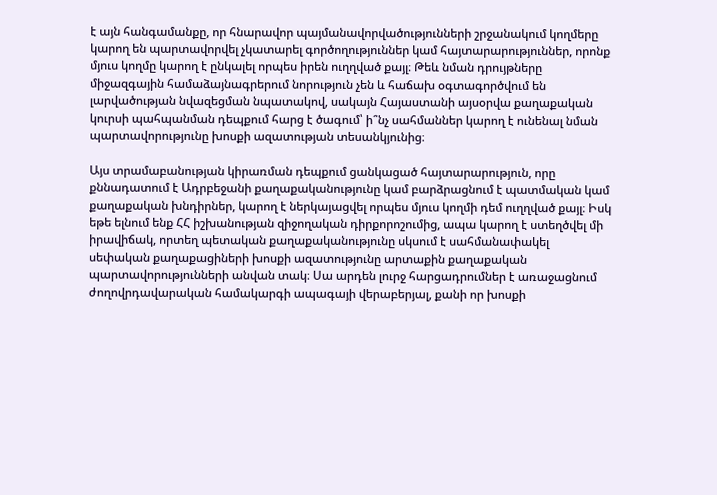է այն հանգամանքը, որ հնարավոր պայմանավորվածությունների շրջանակում կողմերը կարող են պարտավորվել չկատարել գործողություններ կամ հայտարարություններ, որոնք մյուս կողմը կարող է ընկալել որպես իրեն ուղղված քայլ։ Թեև նման դրույթները միջազգային համաձայնագրերում նորություն չեն և հաճախ օգտագործվում են լարվածության նվազեցման նպատակով, սակայն Հայաստանի այսօրվա քաղաքական կուրսի պահպանման դեպքում հարց է ծագում՝ ի՞նչ սահմաններ կարող է ունենալ նման պարտավորությունը խոսքի ազատության տեսանկյունից։

Այս տրամաբանության կիրառման դեպքում ցանկացած հայտարարություն, որը քննադատում է Ադրբեջանի քաղաքականությունը կամ բարձրացնում է պատմական կամ քաղաքական խնդիրներ, կարող է ներկայացվել որպես մյուս կողմի դեմ ուղղված քայլ։ Իսկ եթե ելնում ենք ՀՀ իշխանության զիջողական դիրքորոշումից, ապա կարող է ստեղծվել մի իրավիճակ, որտեղ պետական քաղաքականությունը սկսում է սահմանափակել սեփական քաղաքացիների խոսքի ազատությունը արտաքին քաղաքական պարտավորությունների անվան տակ։ Սա արդեն լուրջ հարցադրումներ է առաջացնում ժողովրդավարական համակարգի ապագայի վերաբերյալ, քանի որ խոսքի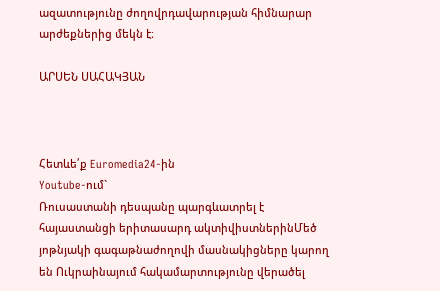ազատությունը ժողովրդավարության հիմնարար արժեքներից մեկն է։

ԱՐՍԵՆ ՍԱՀԱԿՅԱՆ



Հետևե՛ք Euromedia24-ին
Youtube-ում`
Ռուսաստանի դեսպանը պարգևատրել է հայաստանցի երիտասարդ ակտիվիստներինՄեծ յոթնյակի գագաթնաժողովի մասնակիցները կարող են Ուկրաինայում հակամարտությունը վերածել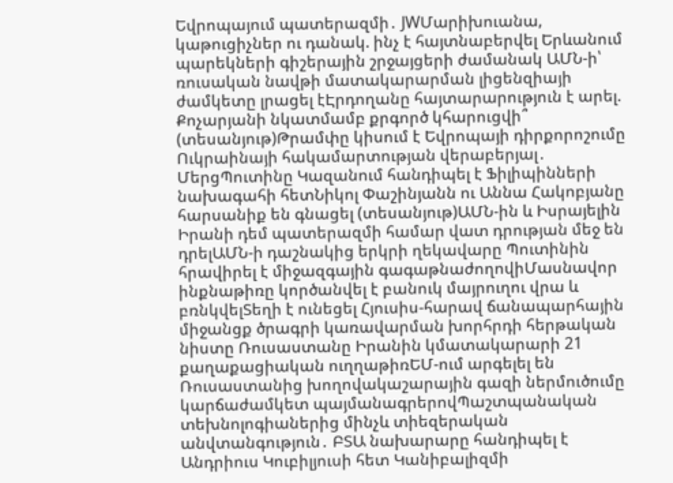Եվրոպայում պատերազմի․ JWՄարիխուանա, կաթուցիչներ ու դանակ. ինչ է հայտնաբերվել Երևանում պարեկների գիշերային շրջայցերի ժամանակ ԱՄՆ-ի՝ ռուսական նավթի մատակարարման լիցենզիայի ժամկետը լրացել էԷրդողանը հայտարարություն է արել. Քոչարյանի նկատմամբ քրգործ կհարուցվի՞ (տեսանյութ)Թրամփը կիսում է Եվրոպայի դիրքորոշումը Ուկրաինայի հակամարտության վերաբերյալ․ ՄերցՊուտինը Կազանում հանդիպել է Ֆիլիպինների նախագահի հետՆիկոլ Փաշինյանն ու Աննա Հակոբյանը հարսանիք են գնացել (տեսանյութ)ԱՄՆ-ին և Իսրայելին Իրանի դեմ պատերազմի համար վատ դրության մեջ են դրելԱՄՆ-ի դաշնակից երկրի ղեկավարը Պուտինին հրավիրել է միջազգային գագաթնաժողովիՄասնավոր ինքնաթիռը կործանվել է բանուկ մայրուղու վրա և բռնկվելՏեղի է ունեցել Հյուսիս-հարավ ճանապարհային միջանցք ծրագրի կառավարման խորհրդի հերթական նիստը Ռուսաստանը Իրանին կմատակարարի 21 քաղաքացիական ուղղաթիռԵՄ-ում արգելել են Ռուսաստանից խողովակաշարային գազի ներմուծումը կարճաժամկետ պայմանագրերովՊաշտպանական տեխնոլոգիաներից մինչև տիեզերական անվտանգություն․ ԲՏԱ նախարարը հանդիպել է Անդրիուս Կուբիլյուսի հետ Կանիբալիզմի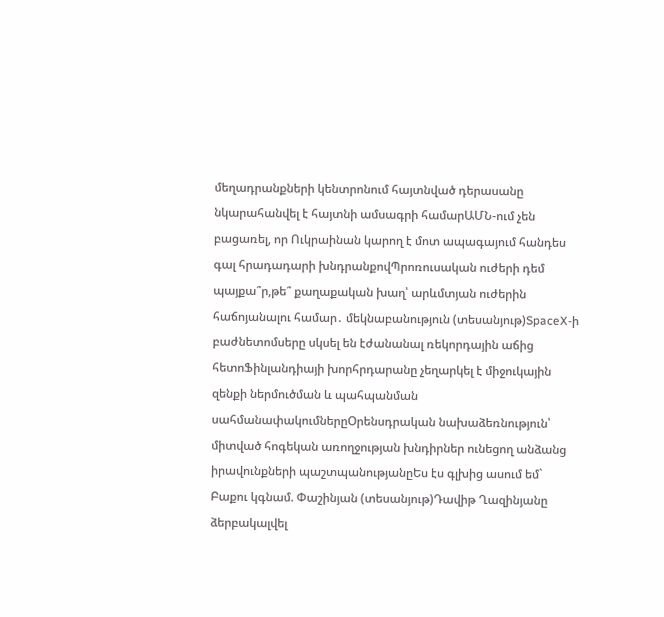մեղադրանքների կենտրոնում հայտնված դերասանը նկարահանվել է հայտնի ամսագրի համարԱՄՆ-ում չեն բացառել, որ Ուկրաինան կարող է մոտ ապագայում հանդես գալ հրադադարի խնդրանքովՊրոռուսական ուժերի դեմ պայքա՞ր,թե՞ քաղաքական խաղ՝ արևմտյան ուժերին հաճոյանալու համար․ մեկնաբանություն (տեսանյութ)SpaceX-ի բաժնետոմսերը սկսել են էժանանալ ռեկորդային աճից հետոՖինլանդիայի խորհրդարանը չեղարկել է միջուկային զենքի ներմուծման և պահպանման սահմանափակումներըՕրենսդրական նախաձեռնություն՝ միտված հոգեկան առողջության խնդիրներ ունեցող անձանց իրավունքների պաշտպանությանըԵս էս գլխից ասում եմ` Բաքու կգնամ. Փաշինյան (տեսանյութ)Դավիթ Ղազինյանը ձերբակալվել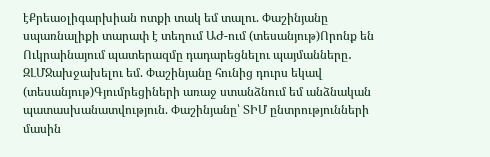էՔրեաօլիգարխիան ոտքի տակ եմ տալու. Փաշինյանը սպառնալիքի տարափ է տեղում ԱԺ-ում (տեսանյութ)Որոնք են Ուկրաինայում պատերազմը դադարեցնելու պայմանները․ ԶԼՄՋախջախելու եմ. Փաշինյանը հունից դուրս եկավ (տեսանյութ)Գյումրեցիների առաջ ստանձնում եմ անձնական պատասխանատվություն. Փաշինյանը՝ ՏԻՄ ընտրությունների մասին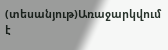(տեսանյութ)Առաջարկվում է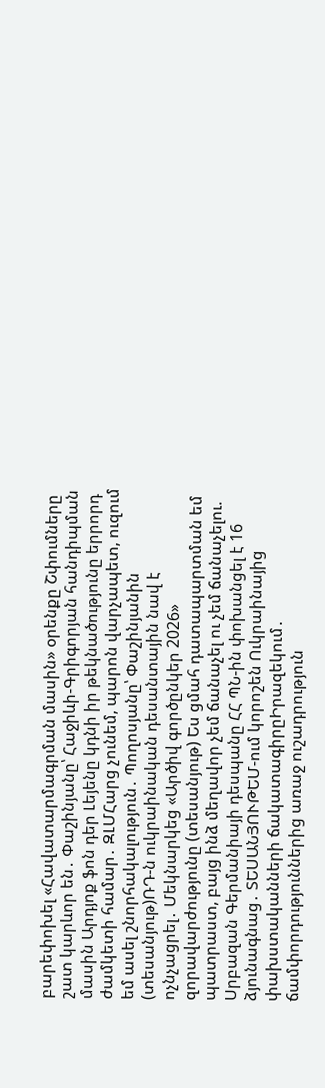բարեփոխել «Հավատարմագրման մասին» օրենքը Շփումները շատ կարևոր են․ Փաշինյանը՝ Հաջիևի-Գրիգորյան հանդիպման մասին Արդյոք ֆոն դեր Լեյենը կդնի իր թեկնածությունը երրորդ ժամկետի համար․ ԶԼՄՀարց չունեմ, պարոն վարչապետ, ուզում եմ ասել շնորհակալություն․ Պողոսյանը՝ Փաշինյանին (տեսանյութ)ՌԴ-ն ուկրաինական դեսանտային նավ է ոչնչացրել․ Մեկնարկեց «Արծիվ գործընկեր 2026» զորավարժությունը (տեսանյութ) Ես ցմահ դատապարտման եմ պատրաստ, բայց ինձ մեղավոր չեմ ճանաչել ու չեմ ճանաչելու. Սրբազան Գերմանիայի դեսպանը ՀՀ ՊՆ-ին փոխանցել է 16 ձյունագնաց․ ՏԵՍԱՆՅՈՒԹԵՄ-ում կորոշեն Ուկրաինայից փախստականների ճակատագիրըԻրազեկում․ ճամփորդություններից առաջ ուշադրություն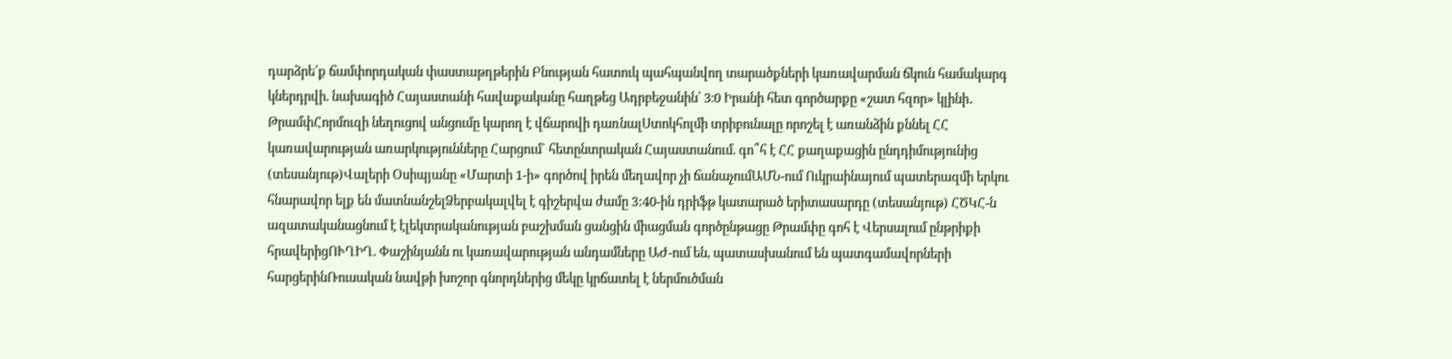դարձրե՛ք ճամփորդական փաստաթղթերին Բնության հատուկ պահպանվող տարածքների կառավարման ճկուն համակարգ կներդրվի. նախագիծ Հայաստանի հավաքականը հաղթեց Ադրբեջանին՝ 3։0 Իրանի հետ գործարքը «շատ հզոր» կլինի․ ԹրամփՀորմուզի նեղուցով անցումը կարող է վճարովի դառնալՍտոկհոլմի տրիբունալը որոշել է առանձին քննել ՀՀ կառավարության առարկությունները Հարցում` հետընտրական Հայաստանում. գո՞հ է ՀՀ քաղաքացին ընդդիմությունից (տեսանյութ)Վալերի Օսիպյանը «Մարտի 1-ի» գործով իրեն մեղավոր չի ճանաչումԱՄՆ-ում Ուկրաինայում պատերազմի երկու հնարավոր ելք են մատնանշելՁերբակալվել է գիշերվա ժամը 3:40-ին դրիֆթ կատարած երիտասարդը (տեսանյութ) ՀԾԿՀ-ն ազատականացնում է էլեկտրականության բաշխման ցանցին միացման գործընթացը Թրամփը գոհ է Վերսալում ընթրիքի հրավերիցՈՒՂԻՂ. Փաշինյանն ու կառավարության անդամները ԱԺ-ում են, պատասխանում են պատգամավորների հարցերինՌուսական նավթի խոշոր գնորդներից մեկը կրճատել է ներմուծման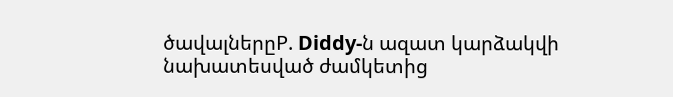ծավալներըP. Diddy-ն ազատ կարձակվի նախատեսված ժամկետից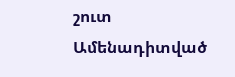շուտ
Ամենադիտված